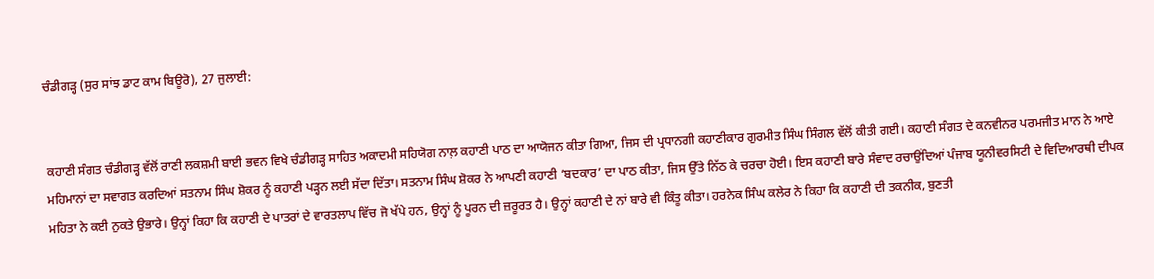ਚੰਡੀਗੜ੍ਹ (ਸੁਰ ਸਾਂਝ ਡਾਟ ਕਾਮ ਬਿਊਰੋ), 27 ਜੁਲਾਈ:


ਕਹਾਣੀ ਸੰਗਤ ਚੰਡੀਗੜ੍ਹ ਵੱਲੋਂ ਰਾਣੀ ਲਕਸ਼ਮੀ ਬਾਈ ਭਵਨ ਵਿਖੇ ਚੰਡੀਗੜ੍ਹ ਸਾਹਿਤ ਅਕਾਦਮੀ ਸਹਿਯੋਗ ਨਾਲ਼ ਕਹਾਣੀ ਪਾਠ ਦਾ ਆਯੋਜਨ ਕੀਤਾ ਗਿਆ, ਜਿਸ ਦੀ ਪ੍ਰਧਾਨਗੀ ਕਹਾਣੀਕਾਰ ਗੁਰਮੀਤ ਸਿੰਘ ਸਿੰਗਲ ਵੱਲੋਂ ਕੀਤੀ ਗਈ। ਕਹਾਣੀ ਸੰਗਤ ਦੇ ਕਨਵੀਨਰ ਪਰਮਜੀਤ ਮਾਨ ਨੇ ਆਏ ਮਹਿਮਾਨਾਂ ਦਾ ਸਵਾਗਤ ਕਰਦਿਆਂ ਸਤਨਾਮ ਸਿੰਘ ਸ਼ੋਕਰ ਨੂੰ ਕਹਾਣੀ ਪੜ੍ਹਨ ਲਈ ਸੱਦਾ ਦਿੱਤਾ। ਸਤਨਾਮ ਸਿੰਘ ਸ਼ੋਕਰ ਨੇ ਆਪਣੀ ਕਹਾਣੀ ‘ਬਦਕਾਰ’ ਦਾ ਪਾਠ ਕੀਤਾ, ਜਿਸ ਉੱਤੇ ਨਿੱਠ ਕੇ ਚਰਚਾ ਹੋਈ। ਇਸ ਕਹਾਣੀ ਬਾਰੇ ਸੰਵਾਦ ਰਚਾਉਂਦਿਆਂ ਪੰਜਾਬ ਯੂਨੀਵਰਸਿਟੀ ਦੇ ਵਿਦਿਆਰਥੀ ਦੀਪਕ ਮਹਿਤਾ ਨੇ ਕਈ ਨੁਕਤੇ ਉਭਾਰੇ। ਉਨ੍ਹਾਂ ਕਿਹਾ ਕਿ ਕਹਾਣੀ ਦੇ ਪਾਤਰਾਂ ਦੇ ਵਾਰਤਲਾਪ ਵਿੱਚ ਜੋ ਖੱਪੇ ਹਨ, ਉਨ੍ਹਾਂ ਨੂੰ ਪੂਰਨ ਦੀ ਜ਼ਰੂਰਤ ਹੈ। ਉਨ੍ਹਾਂ ਕਹਾਣੀ ਦੇ ਨਾਂ ਬਾਰੇ ਵੀ ਕਿੰਤੂ ਕੀਤਾ। ਹਰਨੇਕ ਸਿੰਘ ਕਲੇਰ ਨੇ ਕਿਹਾ ਕਿ ਕਹਾਣੀ ਦੀ ਤਕਨੀਕ, ਬੁਣਤੀ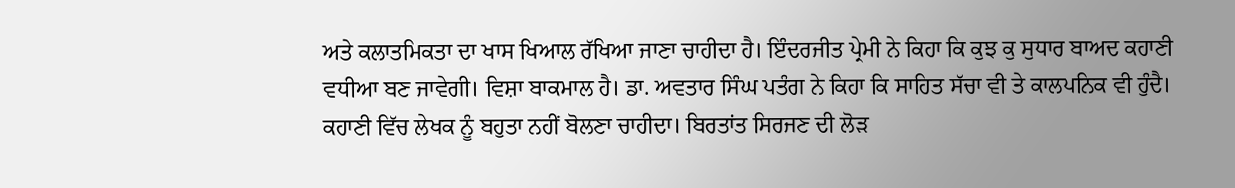ਅਤੇ ਕਲਾਤਮਿਕਤਾ ਦਾ ਖਾਸ ਖਿਆਲ ਰੱਖਿਆ ਜਾਣਾ ਚਾਹੀਦਾ ਹੈ। ਇੰਦਰਜੀਤ ਪ੍ਰੇਮੀ ਨੇ ਕਿਹਾ ਕਿ ਕੁਝ ਕੁ ਸੁਧਾਰ ਬਾਅਦ ਕਹਾਣੀ ਵਧੀਆ ਬਣ ਜਾਵੇਗੀ। ਵਿਸ਼ਾ ਬਾਕਮਾਲ ਹੈ। ਡਾ. ਅਵਤਾਰ ਸਿੰਘ ਪਤੰਗ ਨੇ ਕਿਹਾ ਕਿ ਸਾਹਿਤ ਸੱਚਾ ਵੀ ਤੇ ਕਾਲਪਨਿਕ ਵੀ ਹੁੰਦੈ। ਕਹਾਣੀ ਵਿੱਚ ਲੇਖਕ ਨੂੰ ਬਹੁਤਾ ਨਹੀਂ ਬੋਲਣਾ ਚਾਹੀਦਾ। ਬਿਰਤਾਂਤ ਸਿਰਜਣ ਦੀ ਲੋੜ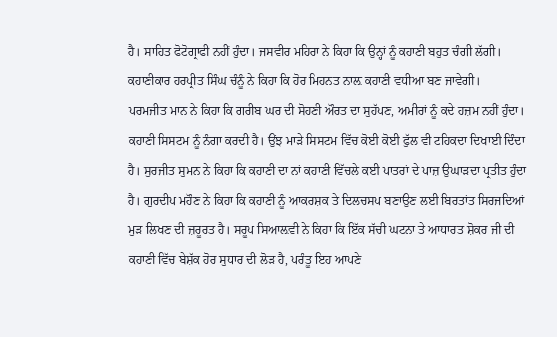ਹੈ। ਸਾਹਿਤ ਫੋਟੋਗ੍ਰਾਫੀ ਨਹੀਂ ਹੁੰਦਾ। ਜਸਵੀਰ ਮਹਿਰਾ ਨੇ ਕਿਹਾ ਕਿ ਉਨ੍ਹਾਂ ਨੂੰ ਕਹਾਣੀ ਬਹੁਤ ਚੰਗੀ ਲੱਗੀ। ਕਹਾਣੀਕਾਰ ਹਰਪ੍ਰੀਤ ਸਿੰਘ ਚੰਨੂੰ ਨੇ ਕਿਹਾ ਕਿ ਹੋਰ ਮਿਹਨਤ ਨਾਲ਼ ਕਹਾਣੀ ਵਧੀਆ ਬਣ ਜਾਵੇਗੀ।
ਪਰਮਜੀਤ ਮਾਨ ਨੇ ਕਿਹਾ ਕਿ ਗਰੀਬ ਘਰ ਦੀ ਸੋਹਣੀ ਔਰਤ ਦਾ ਸੁਹੱਪਣ, ਅਮੀਰਾਂ ਨੂੰ ਕਦੇ ਹਜ਼ਮ ਨਹੀਂ ਹੁੰਦਾ। ਕਹਾਣੀ ਸਿਸਟਮ ਨੂੰ ਨੰਗਾ ਕਰਦੀ ਹੈ। ਉਂਝ ਮਾੜੇ ਸਿਸਟਮ ਵਿੱਚ ਕੋਈ ਕੋਈ ਫੁੱਲ ਵੀ ਟਹਿਕਦਾ ਦਿਖਾਈ ਦਿੰਦਾ ਹੈ। ਸੁਰਜੀਤ ਸੁਮਨ ਨੇ ਕਿਹਾ ਕਿ ਕਹਾਣੀ ਦਾ ਨਾਂ ਕਹਾਣੀ ਵਿੱਚਲੇ ਕਈ ਪਾਤਰਾਂ ਦੇ ਪਾਜ਼ ਉਘਾੜਦਾ ਪ੍ਰਤੀਤ ਹੁੰਦਾ ਹੈ। ਗੁਰਦੀਪ ਮਹੌਣ ਨੇ ਕਿਹਾ ਕਿ ਕਹਾਣੀ ਨੂੰ ਆਕਰਸ਼ਕ ਤੇ ਦਿਲਚਸਪ ਬਣਾਉਣ ਲਈ ਬਿਰਤਾਂਤ ਸਿਰਜਦਿਆਂ ਮੁੜ ਲਿਖਣ ਦੀ ਜ਼ਰੂਰਤ ਹੈ। ਸਰੂਪ ਸਿਆਲ਼ਵੀ ਨੇ ਕਿਹਾ ਕਿ ਇੱਕ ਸੱਚੀ ਘਟਨਾ ਤੇ ਆਧਾਰਤ ਸ਼ੋਕਰ ਜੀ ਦੀ ਕਹਾਣੀ ਵਿੱਚ ਬੇਸ਼ੱਕ ਹੋਰ ਸੁਧਾਰ ਦੀ ਲੋੜ ਹੈ, ਪਰੰਤੂ ਇਹ ਆਪਣੇ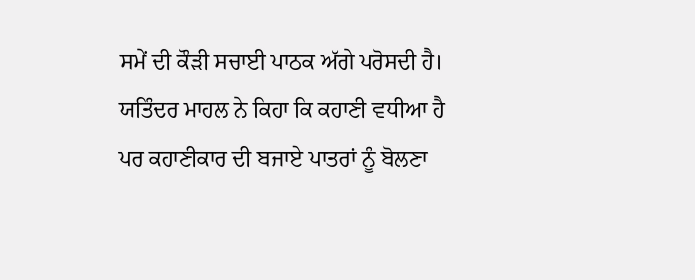ਸਮੇਂ ਦੀ ਕੌੜੀ ਸਚਾਈ ਪਾਠਕ ਅੱਗੇ ਪਰੋਸਦੀ ਹੈ। ਯਤਿੰਦਰ ਮਾਹਲ ਨੇ ਕਿਹਾ ਕਿ ਕਹਾਣੀ ਵਧੀਆ ਹੈ ਪਰ ਕਹਾਣੀਕਾਰ ਦੀ ਬਜਾਏ ਪਾਤਰਾਂ ਨੂੰ ਬੋਲਣਾ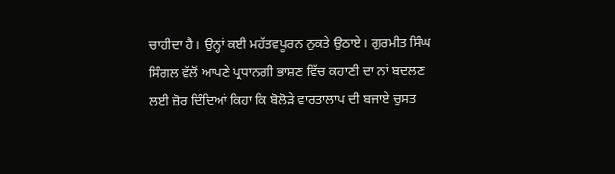ਚਾਹੀਦਾ ਹੈ। ਉਨ੍ਹਾਂ ਕਈ ਮਹੱਤਵਪੂਰਨ ਨੁਕਤੇ ਉਠਾਏ। ਗੁਰਮੀਤ ਸਿੰਘ ਸਿੰਗਲ ਵੱਲੋਂ ਆਪਣੇ ਪ੍ਰਧਾਨਗੀ ਭਾਸ਼ਣ ਵਿੱਚ ਕਹਾਣੀ ਦਾ ਨਾਂ ਬਦਲਣ ਲਈ ਜ਼ੋਰ ਦਿੰਦਿਆਂ ਕਿਹਾ ਕਿ ਬੋਲੋੜੇ ਵਾਰਤਾਲਾਪ ਦੀ ਬਜਾਏ ਚੁਸਤ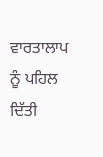ਵਾਰਤਾਲਾਪ ਨੂੰ ਪਹਿਲ ਦਿੱਤੀ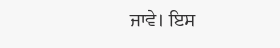ਜਾਵੇ। ਇਸ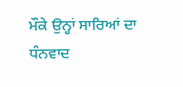ਮੌਕੇ ਉਨ੍ਹਾਂ ਸਾਰਿਆਂ ਦਾ ਧੰਨਵਾਦ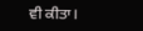ਵੀ ਕੀਤਾ।